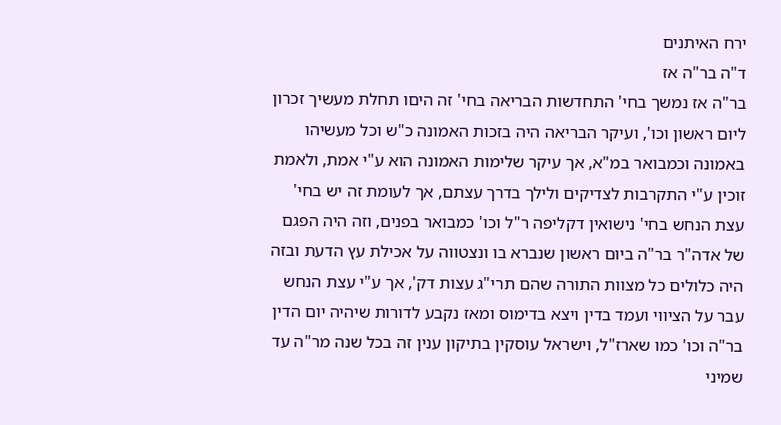ירח האיתנים
ד"ה בר"ה אז
בר"ה אז נמשך בחי' התחדשות הבריאה בחי' זה היםו תחלת מעשיך זכרון ליום ראשון וכו', ועיקר הבריאה היה בזכות האמונה כ"ש וכל מעשיהו באמונה וכמבואר במ"א, אך עיקר שלימות האמונה הוא ע"י אמת, ולאמת זוכין ע"י התקרבות לצדיקים ולילך בדרך עצתם, אך לעומת זה יש בחי' עצת הנחש בחי' נישואין דקליפה ר"ל וכו' כמבואר בפנים, וזה היה הפגם של אדה"ר בר"ה ביום ראשון שנברא בו ונצטווה על אכילת עץ הדעת ובזה היה כלולים כל מצוות התורה שהם תרי"ג עצות דק', אך ע"י עצת הנחש עבר על הציווי ועמד בדין ויצא בדימוס ומאז נקבע לדורות שיהיה יום הדין בר"ה וכו' כמו שארז"ל, וישראל עוסקין בתיקון ענין זה בכל שנה מר"ה עד שמיני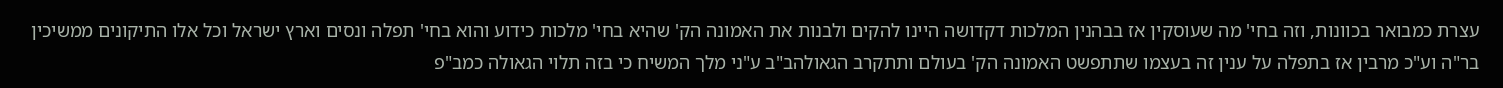עצרת כמבואר בכוונות, וזה בחי' מה שעוסקין אז בבהנין המלכות דקדושה היינו להקים ולבנות את האמונה הק' שהיא בחי' מלכות כידוע והוא בחי' תפלה ונסים וארץ ישראל וכל אלו התיקונים ממשיכין בר"ה וע"כ מרבין אז בתפלה על ענין זה בעצמו שתתפשט האמונה הק' בעולם ותתקרב הגאולהב"ב ע"ני מלך המשיח כי בזה תלוי הגאולה כמב"פ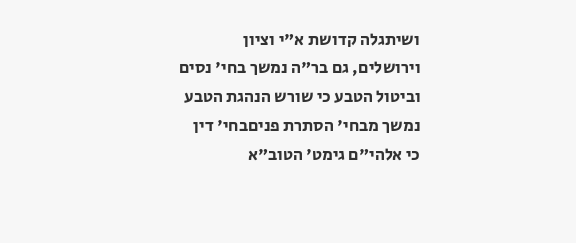ושיתגלה קדושת א"י וציון וירושלים, גם בר"ה נמשך בחי' נסים וביטול הטבע כי שורש הנהגת הטבע נמשך מבחי' הסתרת פניםבחי' דין כי אלהי"ם גימט' הטוב"א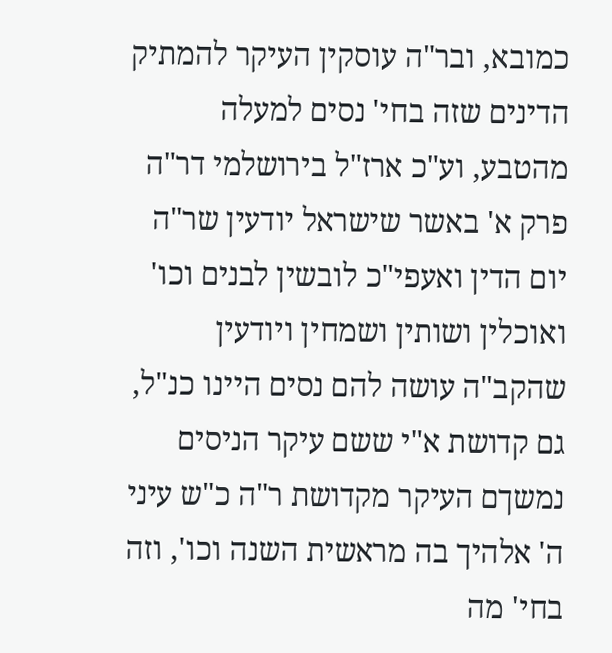כמובא, ובר"ה עוסקין העיקר להמתיק הדינים שזה בחי' נסים למעלה מהטבע, וע"כ ארז"ל בירושלמי דר"ה פרק א' באשר שישראל יודעין שר"ה יום הדין ואעפי"כ לובשין לבנים וכו' ואוכלין ושותין ושמחין ויודעין שהקב"ה עושה להם נסים היינו כנ"ל, גם קדושת א"י ששם עיקר הניסים נמשךם העיקר מקדושת ר"ה כ"ש עיני ה' אלהיך בה מראשית השנה וכו', וזה בחי' מה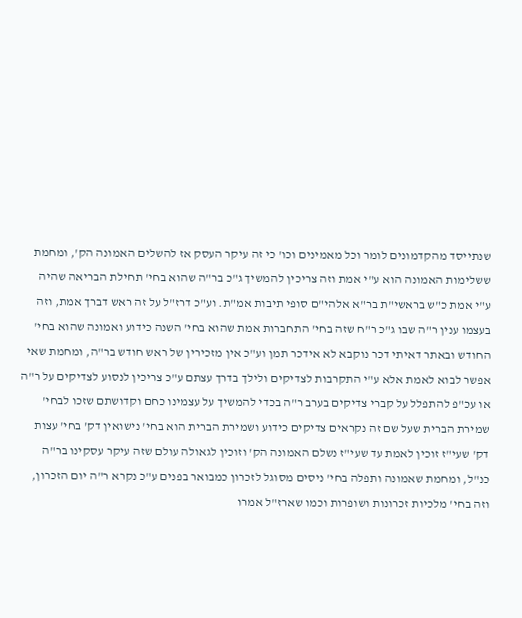שנתייסד מהקדמונים לומר וכל מאמינים וכו' כי זה עיקר העסק אז להשלים האמונה הק', ומחמת ששלימות האמונה הוא ע"י אמת וזה צריכין להמשיך ג"כ בר"ה שהוא בחי' תחילת הבריאה שהיה ע"י אמת כ"ש בראשי"ת בר"א אלהי"ם סופי תיבות אמ"ת. וע"כ דרז"ל על זה ראש דברך אמת, וזה בעצמו ענין ר"ה שבו ג"כ ר"ח שזה בחי' התחברות אמת שהוא בחי' השנה כידוע ואמונה שהוא בחי' החודש ובאתר דאיתי דכר נוקבא לא אידכר תמן וע"כ אין מזכירין של ראש חודש בר"ה, ומחמת שאי אפשר לבוא לאמת אלא ע"י התקרבות לצדיקים ולילך בדרך עצתם ע"כ צריכין לנסוע לצדיקים על ר"ה או עכ"פ להתפלל על קברי צדיקים בערב ר"ה בכדי להמשיך על עצמינו כחם וקדושתם שזכו לבחי' שמירת הברית שעל שם זה נקראים צדיקים כידוע ושמירת הברית הוא בחי' נישואין דק' בחי' עצות דק' שעי"ז זוכין לאמת עד שעי"ז נשלם האמונה הק' וזוכין לגאולה עולם שזה עיקר עסקינו בר"ה כנ"ל, ומחמת שאמונה ותפלה בחי' ניסים מסוגל לזכרון כמבואר בפנים ע"כ נקרא ר"ה יום הזכרון, וזה בחי' מלכיות זכרונות ושופרות וכמו שארז"ל אמרו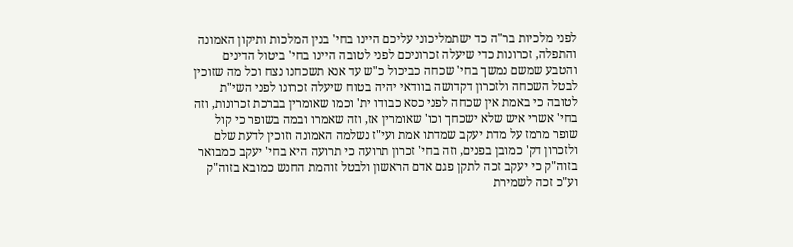לפני מלכיות בר"ה כד ישתמליכוני עליכם היינו בחי' בנין המלכות ותיקון האמונה והתפלה, זכרונות כדי שיעלה זכרוניכם לפני לטובה היינו בחי' ביטול הדינים והטבע שמשם נמשך בחי' שכחה כביכול כ"ש עד אנא תשכחנו נצח וכל מה שזוכין לבטל השכחה ולזכרון דקדושה בוודאי יהיה בטוח שיעלה זכרונו לפני השי"ת לטובה כי באמת אין שכחה לפני כסא כבודו ית' וכמו שאומרין בברכת זכרונות, וזה בחי' אשרי איש שלא ישכחך וכו' שאומרין אז, וזה שאמרו ובמה בשופר כי קול שופר מרמז על מדת יעקב שמדתו אמת ועי"ז נשלמה האמונה וזוכין לדעת שלם ולזכרון דק' כמובן בפנים, וזה בחי' זכרון תרועה כי תרועה היא בחי' יעקב כמבואר בזוה"ק כי יעקב זכה לתקן פגם אדם הראשון ולבטל זוהמת החנש כמובא בזוה"ק וע"כ זכה לשמירת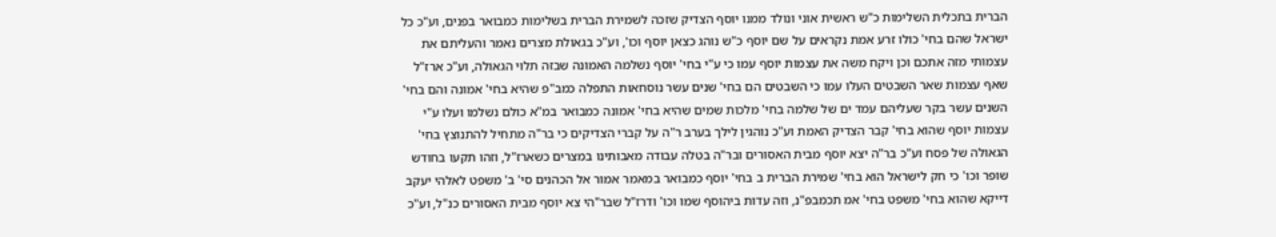הברית בתכלית השלימות כ"ש ראשית אוני ונולד ממנו יוסף הצדיק שזכה לשמירת הברית בשלימות כמבואר בפנים, וע"כ כל ישראל שהם בחי' כולו זרע אמת נקראים על שם יוסף כ"ש נוהג כצאן יוסף וכו', וע"כ בגאולת מצרים נאמר והעליתם את עצמותי מזה אתכם וכן ויקח משה את עצמות יוסף עמו כי ע"י בחי' יוסף נשלמה האמונה שבזה תלוי הגאולה, וע"כ ארז"ל שאף עצמות שאר השבטים העלו עמו כי השבטים הם בחי' שנים עשר נוסחאות התפלה כמב"פ שהיא בחי' אמונה והם בחי' השנים עשר בקר שעליהם עמד ים של שלמה בחי' מלכות שמים שהיא בחי' אמונה כמבואר במ"א כולם נשלמו ועלו ע"י עצמות יוסף שהוא בחי' קבר הצדיק האמת וע"כ נוהגין לילך בערב ר"ה על קברי הצדיקים כי בר"ה מתחיל להתנוצץ בחי' הגאולה של פסח וע"כ בר"ה יצא יוסף מבית האסורים ובר"ה בטלה עבודה מאבותינו במצרים כשארז"ל, וזהו תקעו בחודש שופר וכו' כי חק לישראל הוא בחי' שמירת הברית ב בחי' יוסף כמבואר במאמר אמור אל הכהנים סי' ב' משפט לאלהי יעקב דייקא שהוא בחי' משפט בחי' אמ תכמבפ"נ, וזה עדות ביהוסף שמו וכו' ודרז"ל שבר"הי צא יוסף מבית האסורים כנ"ל, וע"כ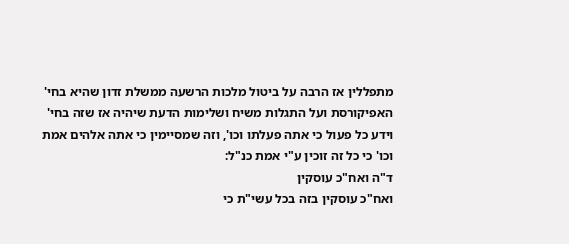מתפללין אז הרבה על ביטול מלכות הרשעה ממשלת זדון שהיא בחי' האפיקורסת ועל התגלות משיח ושלימות הדעת שיהיה אז שזה בחי' וידע כל פעול כי אתה פעלתו וכו', וזה שמסיימין כי אתה אלהים אמת וכו' כי כל זה זוכין ע"י אמת כנ"ל:
ד"ה ואח"כ עוסקין
ואח"כ עוסקין בזה בכל עשי"ת כי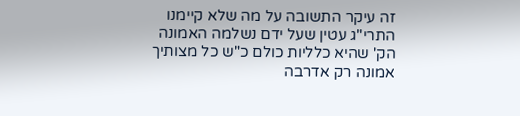זה עיקר התשובה על מה שלא קיימנו התרי"ג עטין שעל ידם נשלמה האמונה הק' שהיא כלליות כולם כ"ש כל מצותיך אמונה רק אדרבה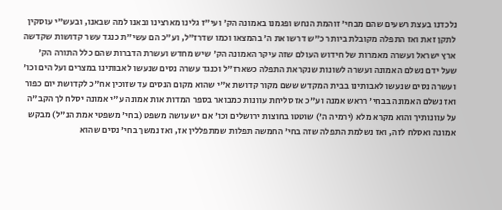נלכדנו בעצת רשעים שהם מבחי' זוהמת הנחש ופגמנו באמונה הק' ועי"ז גלינו מארצינו ובאנו למה שבאנו, ובעש"י עוסקין לתקן זאת ואז התפלה מקובלת ביותר כ"ש דרשו את ה' בהמצאו וכמו שדרז"ל, וע"כ הם עשי"ת כנגד עשר קדושות שקדשה ארץ ישראל ועשרה מאמרות של חידוש העולם שזה עיקר האמונה הק' שיש מחדש ועשרת הדברות שהם כלל התורה הק' שעל ידם נשלם האמונה ועשרה לשונות שנקראת התפלה כשארז"ל וכנגד עשרה נסים שנעשו לאבותינו במצרים ועל הים וכו' ועשרה נסים שנעשו לאבותינו בבית המקדש ששם מקור קדושת א"י שהוא מקום הנסים עד שזוכין אח"כ לקדושת יום כפור ואז נשלם האמונה בבחי' רראש אמנה וע"כ אז סליחת עוונות כמבואר בספר המדות אות אמונה ע"י אמונה יסלח לך הקב"ה על עוונותיך והוא מקרא מלא (ירמיה ה') שוטטו בחוצות ירושלים וכו' אם יש עושה משפט (בחי' משפטי אמת הנ"ל) מבקש אמונה ואסלח לזה, ואז נשלמת התפלה שזה בחי' החמשה תפלות שמתפללין אז, ואז נמשך בחי' נסים שהוא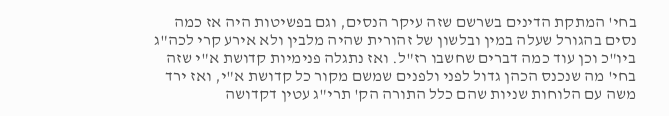בחי' המתקת הדינים בשרשם שזה עיקר הנסים, וגם בפשיטות היה אז כמה נסים בהגורל שעלה במין ובלשון של זהורית שהיה מלבין ולא אירע קרי לכה"ג ביו"כ וכן עוד כמה דברים שחשבו רז"ל. ואז נתגלה פנימיות קדושת א"י שזה בחי' מה שנכנס הכהן גדול לפני ולפנים שמשם מקור כל קדושת א"י, ואז ירד משה עם הלוחות שניות שהם כלל התורה הק' תרי"ג עטין דקדושה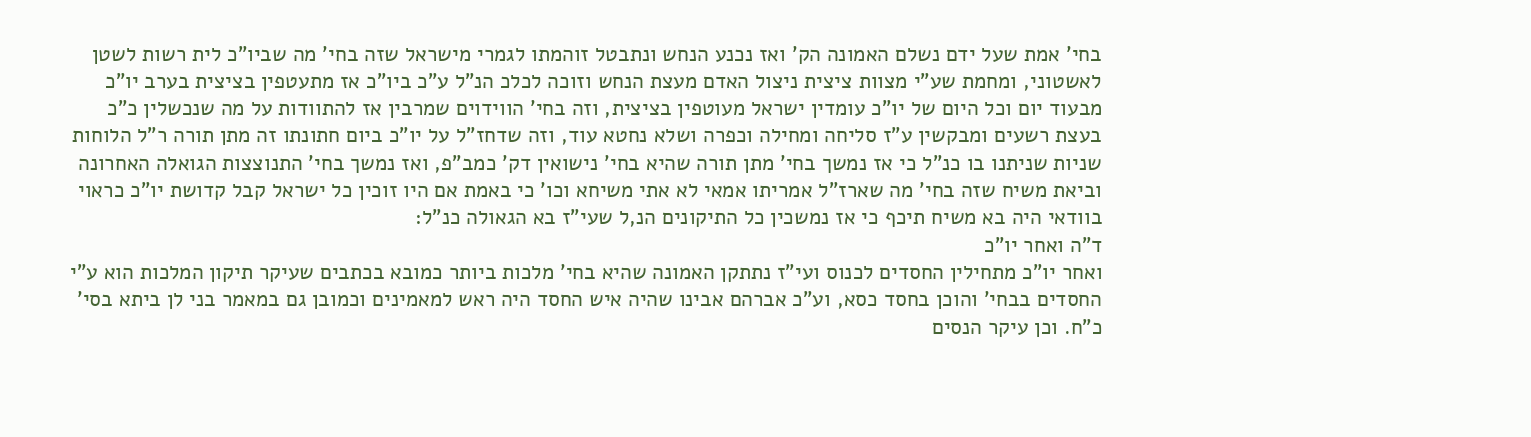בחי' אמת שעל ידם נשלם האמונה הק' ואז נכנע הנחש ונתבטל זוהמתו לגמרי מישראל שזה בחי' מה שביו"כ לית רשות לשטן לאשטוני, ומחמת שע"י מצוות ציצית ניצול האדם מעצת הנחש וזוכה לכלכ הנ"ל ע"כ ביו"כ אז מתעטפין בציצית בערב יו"כ מבעוד יום וכל היום של יו"כ עומדין ישראל מעוטפין בציצית, וזה בחי' הווידוים שמרבין אז להתוודות על מה שנכשלין כ"כ בעצת רשעים ומבקשין ע"ז סליחה ומחילה וכפרה ושלא נחטא עוד, וזה שדחז"ל על יו"כ ביום חתונתו זה מתן תורה ר"ל הלוחות שניות שניתנו בו כנ"ל כי אז נמשך בחי' מתן תורה שהיא בחי' נישואין דק' כמב"פ, ואז נמשך בחי' התנוצצות הגואלה האחרונה וביאת משיח שזה בחי' מה שארז"ל אמריתו אמאי לא אתי משיחא וכו' כי באמת אם היו זוכין כל ישראל קבל קדושת יו"כ כראוי בוודאי היה בא משיח תיכף כי אז נמשכין כל התיקונים הנ,ל שעי"ז בא הגאולה כנ"ל:
ד"ה ואחר יו"כ
ואחר יו"כ מתחילין החסדים לכנוס ועי"ז נתתקן האמונה שהיא בחי' מלכות ביותר כמובא בכתבים שעיקר תיקון המלכות הוא ע"י החסדים בבחי' והוכן בחסד כסא, וע"כ אברהם אבינו שהיה איש החסד היה ראש למאמינים וכמובן גם במאמר בני לן ביתא בסי' כ"ח. וכן עיקר הנסים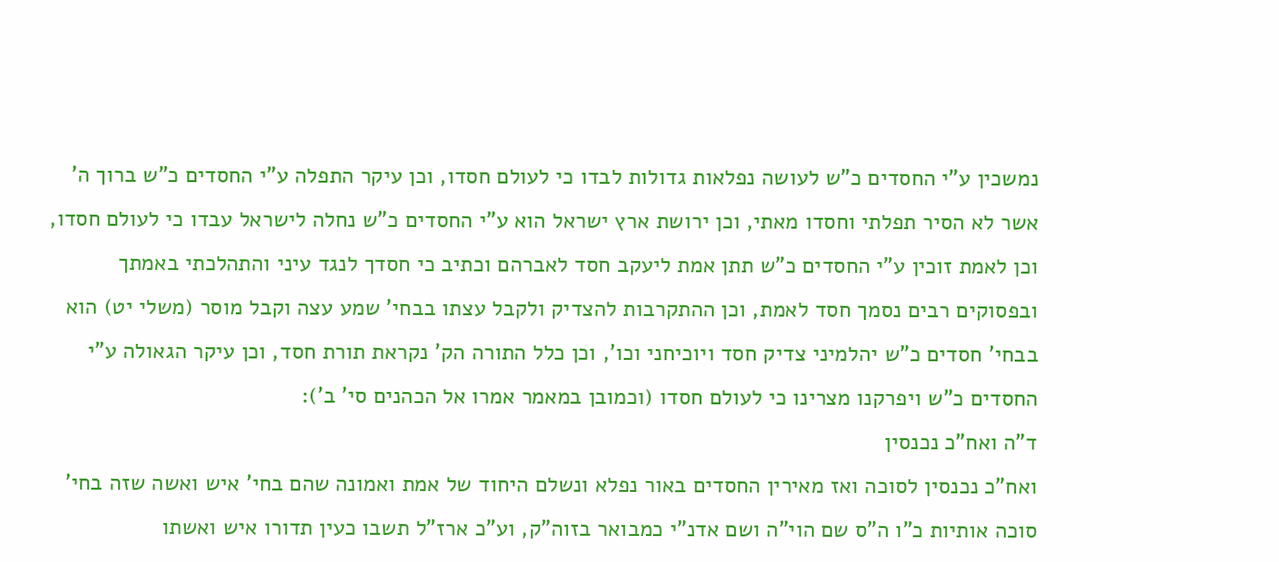נמשכין ע"י החסדים כ"ש לעושה נפלאות גדולות לבדו כי לעולם חסדו, וכן עיקר התפלה ע"י החסדים כ"ש ברוך ה' אשר לא הסיר תפלתי וחסדו מאתי, וכן ירושת ארץ ישראל הוא ע"י החסדים כ"ש נחלה לישראל עבדו כי לעולם חסדו, וכן לאמת זוכין ע"י החסדים כ"ש תתן אמת ליעקב חסד לאברהם וכתיב כי חסדך לנגד עיני והתהלכתי באמתך ובפסוקים רבים נסמך חסד לאמת, וכן ההתקרבות להצדיק ולקבל עצתו בבחי' שמע עצה וקבל מוסר (משלי יט) הוא בבחי' חסדים כ"ש יהלמיני צדיק חסד ויוכיחני וכו', וכן כלל התורה הק' נקראת תורת חסד, וכן עיקר הגאולה ע"י החסדים כ"ש ויפרקנו מצרינו כי לעולם חסדו (וכמובן במאמר אמרו אל הכהנים סי' ב'):
ד"ה ואח"כ נכנסין
ואח"כ נכנסין לסוכה ואז מאירין החסדים באור נפלא ונשלם היחוד של אמת ואמונה שהם בחי' איש ואשה שזה בחי' סוכה אותיות כ"ו ה"ס שם הוי"ה ושם אדנ"י כמבואר בזוה"ק, וע"כ ארז"ל תשבו כעין תדורו איש ואשתו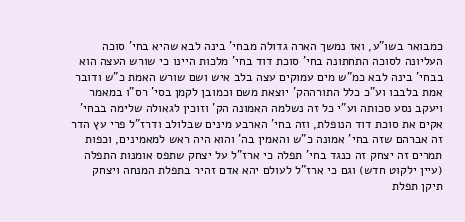כמבואר בשו"ע, ואז נמשך הארה גדולה מבחי' בינה לבא שהיא בחי' סוכה העליונה לסוכה התחתונה בחי' סוכת דוד בחי' מלכות היינו כי שורש העצה הוא בבחי' בינה לבא כמ"ש מים עמוקים עצה בלב איש ושם שורש האמת כ"ש ודובר אמת בלבבו וע"כ כלל התורההק' יוצאת משם וכמובן לקמן בסי' רס"ו במאמר ויעקב נסע סכותה וע"י כל זה נשלמה האמונה הק' וזוכין לגאולה שלימה בבחי' אקים את סוכת דוד הנופלת, וזה בחי' הארבע מינים שבלולב ודרז"ל פרי עץ הדר זה אברהם שזה בחי' אמונה כ"ש והאמין בה' והוא היה ראש למאמינים, וכפות תמרים זה יצחק זה כנגד בחי' תפלה כי ארז"ל על יצחק שתפס אומנות התפלה (עיין ילקוט חדש) וגם כי ארז"ל לעולם יהא אדם זהיר בתפלת המנחה ויצחק תיקן תפלת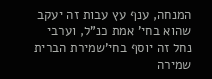המנחה, ענף עץ עבות זה יעקב שהוא בחי' אמת כנ"ל, וערבי נחל זה יוסף בחי'שמירת הברית שמירה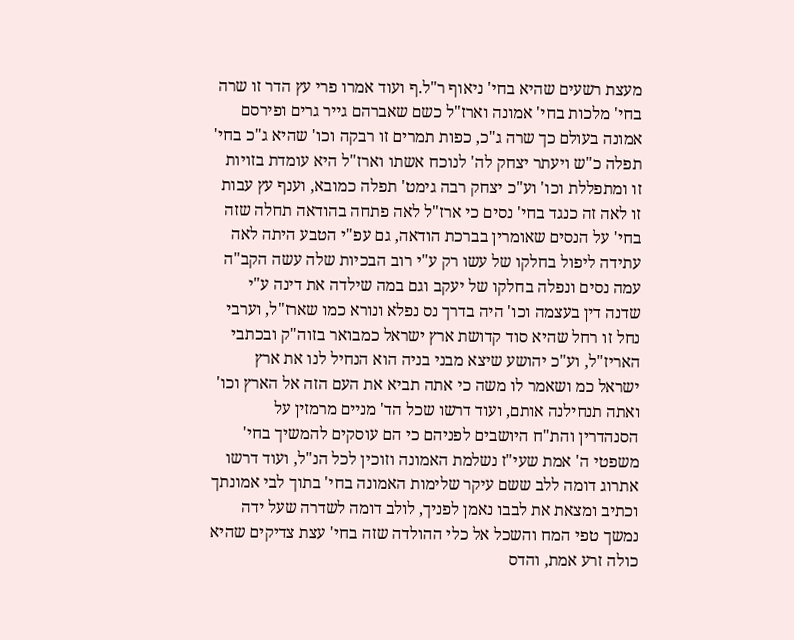מעצת רשעים שהיא בחי' ניאוף ר"ל.ף ועוד אמרו פרי עץ הדר זו שרה בחי' מלכות בחי' אמונה וארז"ל כשם שאברהם גייר גרים ופירסם אמונה בעולם כך שרה ג"כ, כפות תמרים זו רבקה וכו' שהיא ג"כ בחי' תפלה כ"ש ויעתר יצחק לה' לנוכח אשתו וארז"ל היא עומדת בזויות זו ומתפללת וכו' וע"כ יצחק רבה גימט' תפלה כמובא, וענף עץ עבות זו לאה זה כנגד בחי' נסים כי ארז"ל לאה פתחה בהודאה תחלה שזה בחי' על הנסים שאומרין בברכת הודאה, גם עפ"י הטבע היתה לאה עתידה ליפול בחלקו של עשו רק ע"י רוב הבכיות שלה עשה הקב"ה עמה נסים ונפלה בחלקו של יעקב וגם במה שילדה את דינה ע"י שדנה דין בעצמה וכו' היה בדרך נס נפלא ונורא כמו שארז"ל, וערבי נחל זו רחל שהיא סוד קדושת ארץ ישראל כמבואר בזוה"ק ובכתבי האריז"ל, וע"כ יהושע שיצא מבני בניה הוא הנחיל לנו את ארץ ישראל כמ ושאמר לו משה כי אתה תביא את העם הזה אל הארץ וכו' ואתה תנחילנה אותם, ועוד דרשו שכל הד' מניים מרמזין על הסנהדרין והת"ח היושבים לפניהם כי הם עוסקים להמשיך בחי' משפטי ה' אמת שעי"ז נשלמת האמונה וזוכין לכל הנ"ל, ועוד דרשו אתרוג דומה ללב ששם עיקר שלימות האמונה בחי' בתוך לבי אמונתך וכתיב ומצאת את לבבו נאמן לפניך, לולב דומה לשדרה שעל ידה נמשך טפי המח והשכל אל כלי ההולדה שזה בחי' עצת צדיקים שהיא כולה זרע אמת, והדס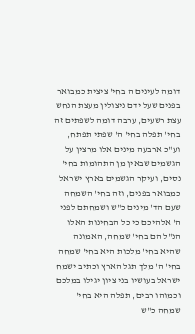דומה לעינים ה בחי' ציצית כמבואר בפנים שעל ידם ניצולין מעצת הנחש עצת רשעים, ערבה דומה לשפתים זה בחי' תפלה בחי' ה' שפתי תפתח, וע"כ ארבעה מינים אלו מרצין על הגשמים שבאין מן התהומות בחי' נסים, ועיקר הגשמים בארץ ישראל כמבואר בפנים, וזה בחי' השמחה שעם הד' מינים כ"ש ושמחתם לפני ה' אלהיכם כי כל הבחינות האלו הנ"ל הם בחי' שמחה, האמונה שהיא בחי' מלכות היא בחי' שמחה בחי' ה' מלך תגל הארץ וכתיב ישמח ישראל בעושיו בני ציון יגילו במלכם וכמוהו רבים, תפלה היא בחי' שמחה כ"ש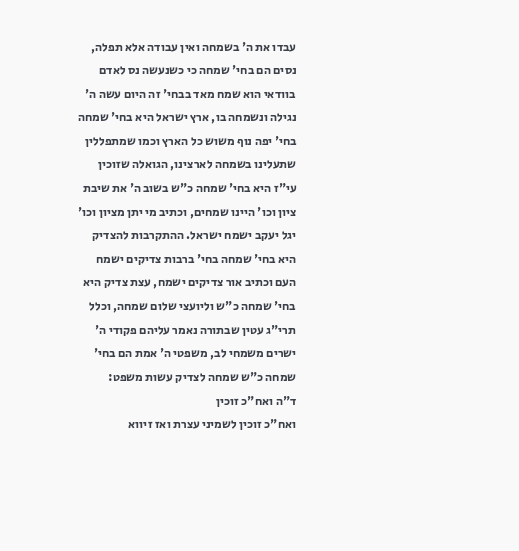עבדו את ה' בשמחה ואין עבודה אלא תפלה, נסים הם בחי' שמחה כי כשנעשה נס לאדם בוודאי הוא שמח מאד בבחי' זה היום עשה ה' נגילה ונשמחה בו, ארץ ישראל היא בחי' שמחה בחי' יפה נוף משוש כל הארץ וכמו שמתפללין שתעלינו בשמחה לארצינו, הגואלה שזוכין עי"ז היא בחי' שמחה כ"ש בשוב ה' את שיבת ציון וכו' היינו שמחים, וכתיב מי יתן מציון וכו' יגל יעקב ישמח ישראל. ההתקרבות להצדיק היא בחי' שמחה בחי' ברבות צדיקים ישמח העם וכתיב אור צדיקים ישמח, עצת צדיק היא בחי' שמחה כ"ש וליועצי שלום שמחה, וכלל תרי"ג עטין שבתורה נאמר עליהם פקודי ה' ישרים משמחי לב, משפטי ה' אמת הם בחי' שמחה כ"ש שמחה לצדיק עשות משפט:
ד"ה ואח"כ זוכין
ואח"כ זוכין לשמיני עצרת ואז זיווא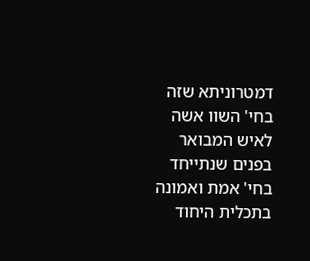דמטרוניתא שזה בחי' השוו אשה לאיש המבואר בפנים שנתייחד בחי' אמת ואמונה בתכלית היחוד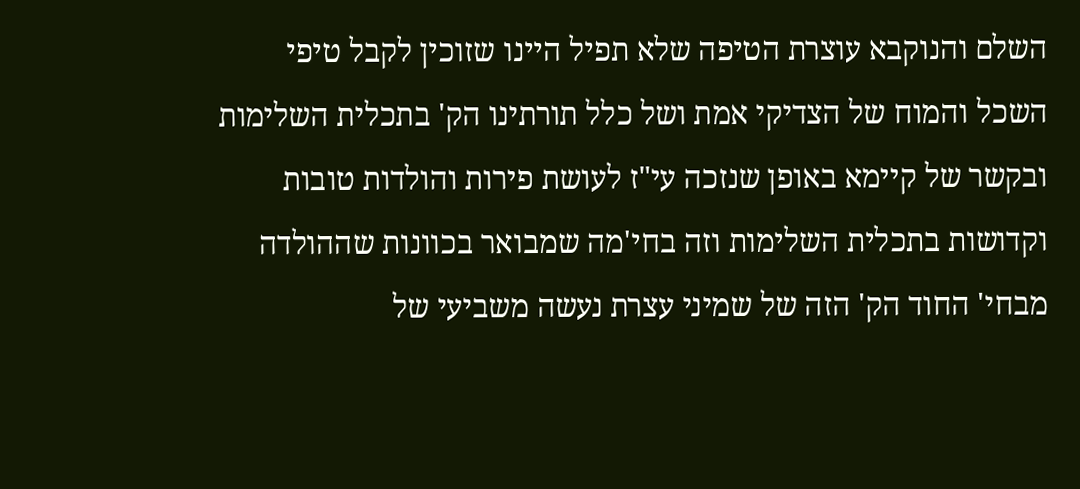השלם והנוקבא עוצרת הטיפה שלא תפיל היינו שזוכין לקבל טיפי השכל והמוח של הצדיקי אמת ושל כלל תורתינו הק' בתכלית השלימות ובקשר של קיימא באופן שנזכה עי"ז לעושת פירות והולדות טובות וקדושות בתכלית השלימות וזה בחי'מה שמבואר בכוונות שההולדה מבחי' החוד הק' הזה של שמיני עצרת נעשה משביעי של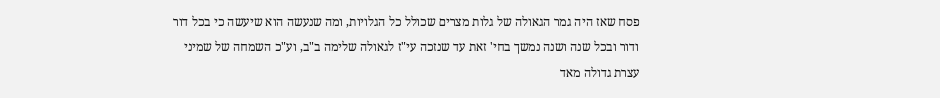פסח שאז היה גמר הגאולה של גלות מצרים שכולל כל הגלויות, ומה שנעשה הוא שיעשה כי בכל דור ודור ובכל שנה ושנה נמשך בחי' זאת עד שנזכה עי"ז לגאולה שלימה ב"ב, וע"כ השמחה של שמיני עצרת גדולה מאד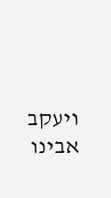ויעקב אבינו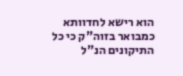הוא רישא לחדוותא כמבואר בזוה"ק כי כל התיקונים הנ"ל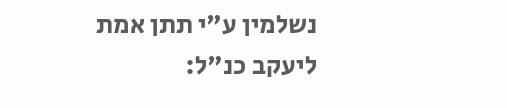נשלמין ע"י תתן אמת ליעקב כנ"ל: